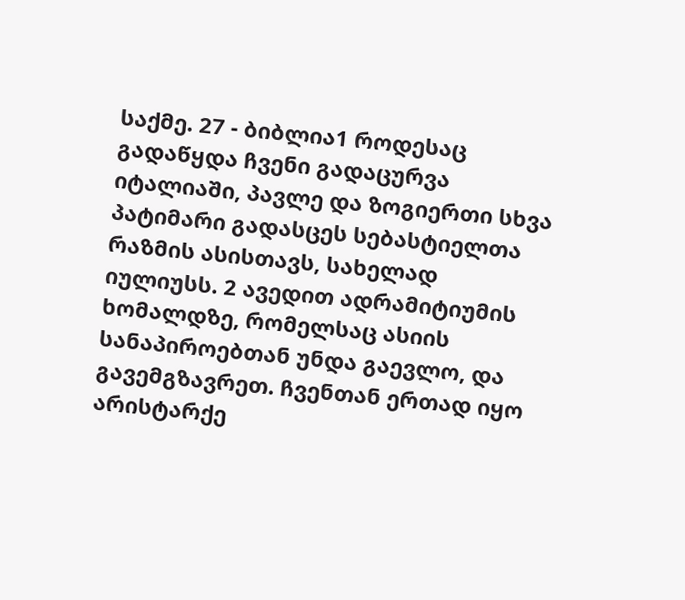საქმე. 27 - ბიბლია1 როდესაც გადაწყდა ჩვენი გადაცურვა იტალიაში, პავლე და ზოგიერთი სხვა პატიმარი გადასცეს სებასტიელთა რაზმის ასისთავს, სახელად იულიუსს. 2 ავედით ადრამიტიუმის ხომალდზე, რომელსაც ასიის სანაპიროებთან უნდა გაევლო, და გავემგზავრეთ. ჩვენთან ერთად იყო არისტარქე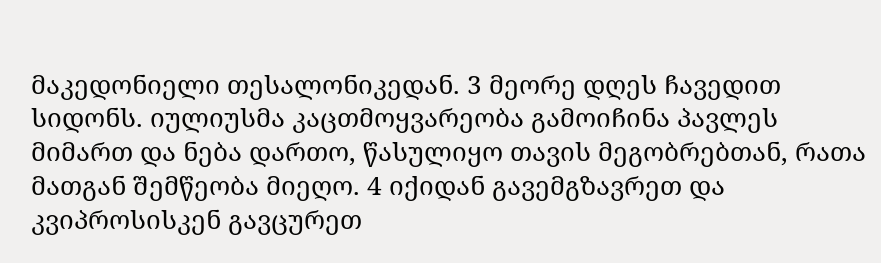მაკედონიელი თესალონიკედან. 3 მეორე დღეს ჩავედით სიდონს. იულიუსმა კაცთმოყვარეობა გამოიჩინა პავლეს მიმართ და ნება დართო, წასულიყო თავის მეგობრებთან, რათა მათგან შემწეობა მიეღო. 4 იქიდან გავემგზავრეთ და კვიპროსისკენ გავცურეთ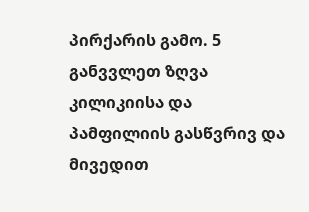პირქარის გამო. 5 განვვლეთ ზღვა კილიკიისა და პამფილიის გასწვრივ და მივედით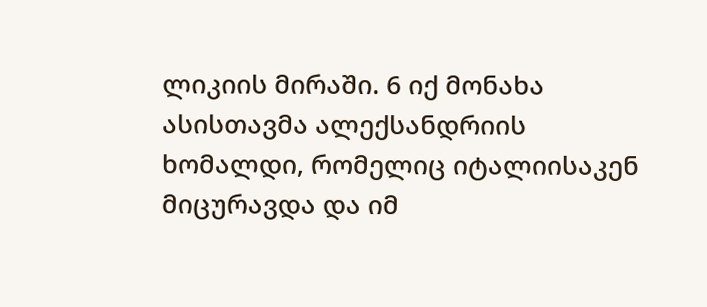ლიკიის მირაში. 6 იქ მონახა ასისთავმა ალექსანდრიის ხომალდი, რომელიც იტალიისაკენ მიცურავდა და იმ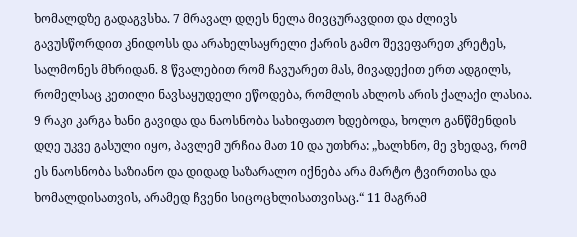ხომალდზე გადაგვსხა. 7 მრავალ დღეს ნელა მივცურავდით და ძლივს გავუსწორდით კნიდოსს და არახელსაყრელი ქარის გამო შევეფარეთ კრეტეს, სალმონეს მხრიდან. 8 წვალებით რომ ჩავუარეთ მას, მივადექით ერთ ადგილს, რომელსაც კეთილი ნავსაყუდელი ეწოდება, რომლის ახლოს არის ქალაქი ლასია. 9 რაკი კარგა ხანი გავიდა და ნაოსნობა სახიფათო ხდებოდა, ხოლო განწმენდის დღე უკვე გასული იყო, პავლემ ურჩია მათ 10 და უთხრა: „ხალხნო, მე ვხედავ, რომ ეს ნაოსნობა საზიანო და დიდად საზარალო იქნება არა მარტო ტვირთისა და ხომალდისათვის, არამედ ჩვენი სიცოცხლისათვისაც.“ 11 მაგრამ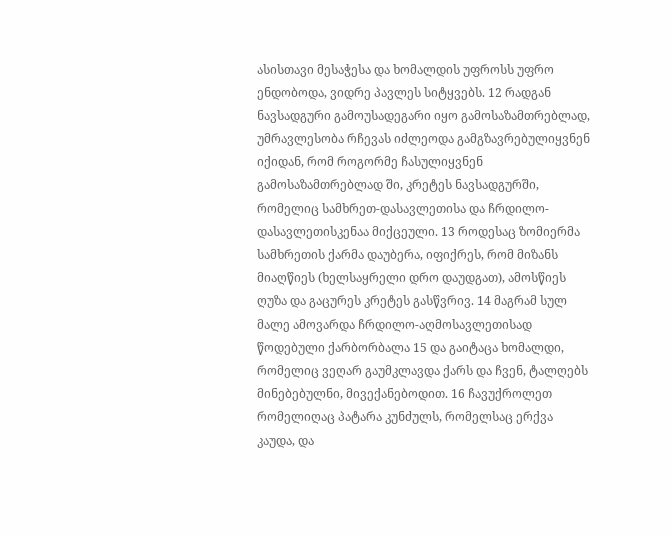ასისთავი მესაჭესა და ხომალდის უფროსს უფრო ენდობოდა, ვიდრე პავლეს სიტყვებს. 12 რადგან ნავსადგური გამოუსადეგარი იყო გამოსაზამთრებლად, უმრავლესობა რჩევას იძლეოდა გამგზავრებულიყვნენ იქიდან, რომ როგორმე ჩასულიყვნენ გამოსაზამთრებლად ში, კრეტეს ნავსადგურში, რომელიც სამხრეთ-დასავლეთისა და ჩრდილო-დასავლეთისკენაა მიქცეული. 13 როდესაც ზომიერმა სამხრეთის ქარმა დაუბერა, იფიქრეს, რომ მიზანს მიაღწიეს (ხელსაყრელი დრო დაუდგათ), ამოსწიეს ღუზა და გაცურეს კრეტეს გასწვრივ. 14 მაგრამ სულ მალე ამოვარდა ჩრდილო-აღმოსავლეთისად წოდებული ქარბორბალა 15 და გაიტაცა ხომალდი, რომელიც ვეღარ გაუმკლავდა ქარს და ჩვენ, ტალღებს მინებებულნი, მივექანებოდით. 16 ჩავუქროლეთ რომელიღაც პატარა კუნძულს, რომელსაც ერქვა კაუდა, და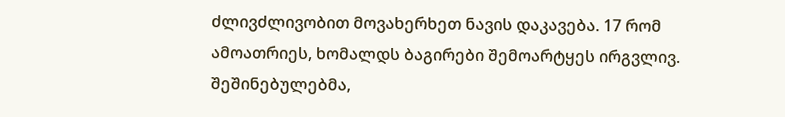ძლივძლივობით მოვახერხეთ ნავის დაკავება. 17 რომ ამოათრიეს, ხომალდს ბაგირები შემოარტყეს ირგვლივ. შეშინებულებმა,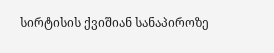სირტისის ქვიშიან სანაპიროზე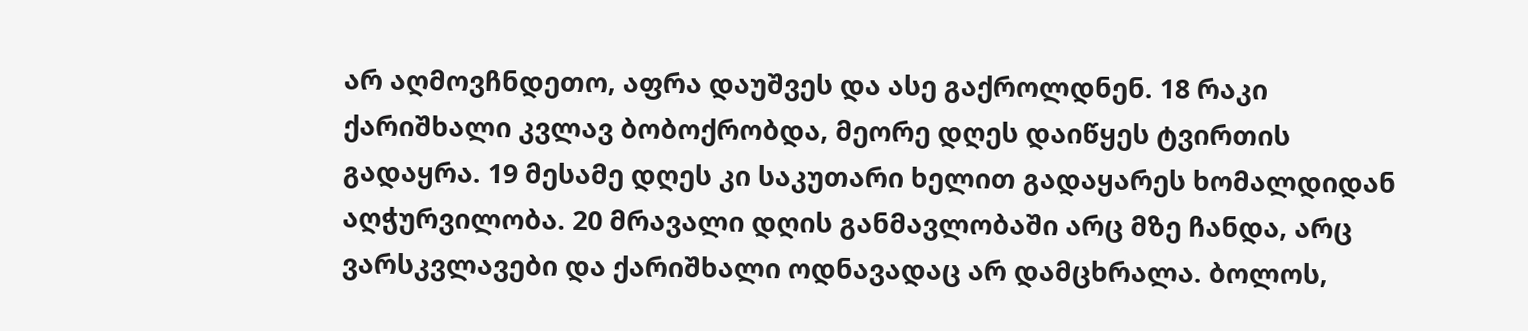არ აღმოვჩნდეთო, აფრა დაუშვეს და ასე გაქროლდნენ. 18 რაკი ქარიშხალი კვლავ ბობოქრობდა, მეორე დღეს დაიწყეს ტვირთის გადაყრა. 19 მესამე დღეს კი საკუთარი ხელით გადაყარეს ხომალდიდან აღჭურვილობა. 20 მრავალი დღის განმავლობაში არც მზე ჩანდა, არც ვარსკვლავები და ქარიშხალი ოდნავადაც არ დამცხრალა. ბოლოს,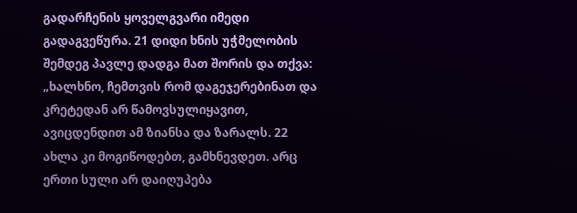გადარჩენის ყოველგვარი იმედი გადაგვეწურა. 21 დიდი ხნის უჭმელობის შემდეგ პავლე დადგა მათ შორის და თქვა: „ხალხნო, ჩემთვის რომ დაგეჯერებინათ და კრეტედან არ წამოვსულიყავით, ავიცდენდით ამ ზიანსა და ზარალს. 22 ახლა კი მოგიწოდებთ, გამხნევდეთ. არც ერთი სული არ დაიღუპება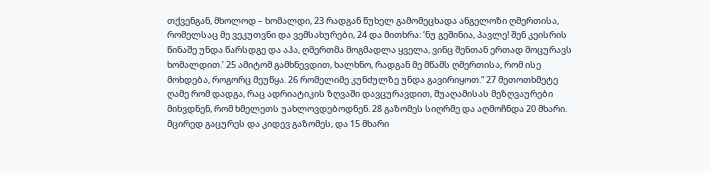თქვენგან, მხოლოდ – ხომალდი, 23 რადგან წუხელ გამომეცხადა ანგელოზი ღმერთისა, რომელსაც მე ვეკუთვნი და ვემსახურები, 24 და მითხრა: ‘ნუ გეშინია, პავლე! შენ კეისრის წინაშე უნდა წარსდგე და აჰა, ღმერთმა მოგმადლა ყველა, ვინც შენთან ერთად მოცურავს ხომალდით.’ 25 ამიტომ გამხნევდით, ხალხნო, რადგან მე მწამს ღმერთისა, რომ ისე მოხდება, როგორც მეუწყა. 26 რომელიმე კუნძულზე უნდა გავირიყოთ.“ 27 მეთოთხმეტე ღამე რომ დადგა, რაც ადრიატიკის ზღვაში დავცურავდით, შუაღამისას მეზღვაურები მიხვდნენ, რომ ხმელეთს უახლოვდებოდნენ. 28 გაზომეს სიღრმე და აღმოჩნდა 20 მხარი. მცირედ გაცურეს და კიდევ გაზომეს, და 15 მხარი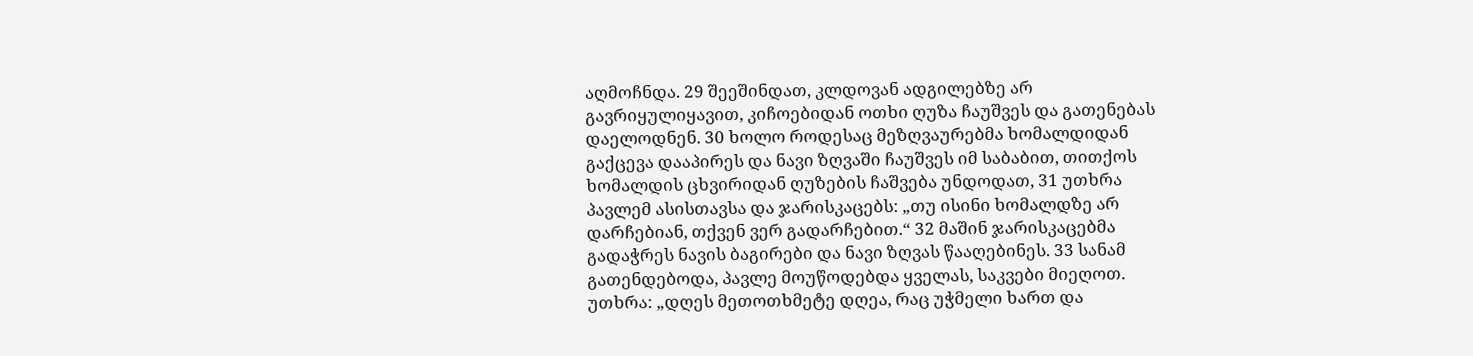აღმოჩნდა. 29 შეეშინდათ, კლდოვან ადგილებზე არ გავრიყულიყავით, კიჩოებიდან ოთხი ღუზა ჩაუშვეს და გათენებას დაელოდნენ. 30 ხოლო როდესაც მეზღვაურებმა ხომალდიდან გაქცევა დააპირეს და ნავი ზღვაში ჩაუშვეს იმ საბაბით, თითქოს ხომალდის ცხვირიდან ღუზების ჩაშვება უნდოდათ, 31 უთხრა პავლემ ასისთავსა და ჯარისკაცებს: „თუ ისინი ხომალდზე არ დარჩებიან, თქვენ ვერ გადარჩებით.“ 32 მაშინ ჯარისკაცებმა გადაჭრეს ნავის ბაგირები და ნავი ზღვას წააღებინეს. 33 სანამ გათენდებოდა, პავლე მოუწოდებდა ყველას, საკვები მიეღოთ. უთხრა: „დღეს მეთოთხმეტე დღეა, რაც უჭმელი ხართ და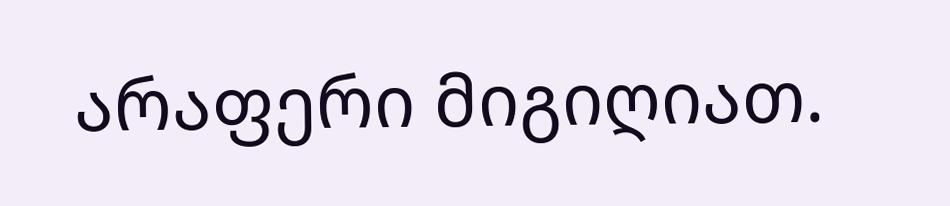არაფერი მიგიღიათ.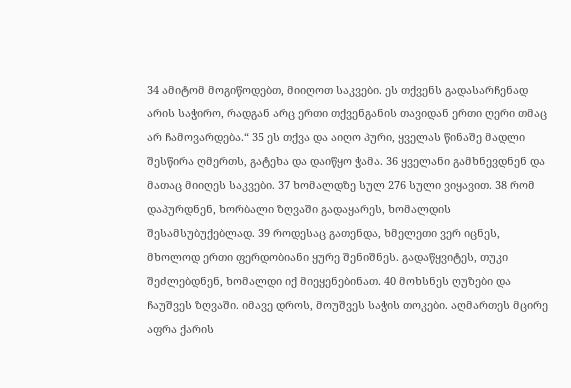34 ამიტომ მოგიწოდებთ, მიიღოთ საკვები. ეს თქვენს გადასარჩენად არის საჭირო, რადგან არც ერთი თქვენგანის თავიდან ერთი ღერი თმაც არ ჩამოვარდება.“ 35 ეს თქვა და აიღო პური, ყველას წინაშე მადლი შესწირა ღმერთს, გატეხა და დაიწყო ჭამა. 36 ყველანი გამხნევდნენ და მათაც მიიღეს საკვები. 37 ხომალდზე სულ 276 სული ვიყავით. 38 რომ დაპურდნენ, ხორბალი ზღვაში გადაყარეს, ხომალდის შესამსუბუქებლად. 39 როდესაც გათენდა, ხმელეთი ვერ იცნეს, მხოლოდ ერთი ფერდობიანი ყურე შენიშნეს. გადაწყვიტეს, თუკი შეძლებდნენ, ხომალდი იქ მიეყენებინათ. 40 მოხსნეს ღუზები და ჩაუშვეს ზღვაში. იმავე დროს, მოუშვეს საჭის თოკები. აღმართეს მცირე აფრა ქარის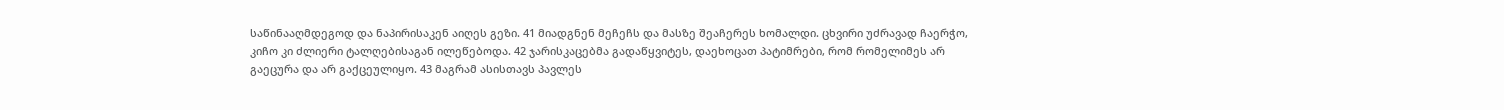საწინააღმდეგოდ და ნაპირისაკენ აიღეს გეზი. 41 მიადგნენ მეჩეჩს და მასზე შეაჩერეს ხომალდი. ცხვირი უძრავად ჩაერჭო, კიჩო კი ძლიერი ტალღებისაგან ილეწებოდა. 42 ჯარისკაცებმა გადაწყვიტეს, დაეხოცათ პატიმრები, რომ რომელიმეს არ გაეცურა და არ გაქცეულიყო. 43 მაგრამ ასისთავს პავლეს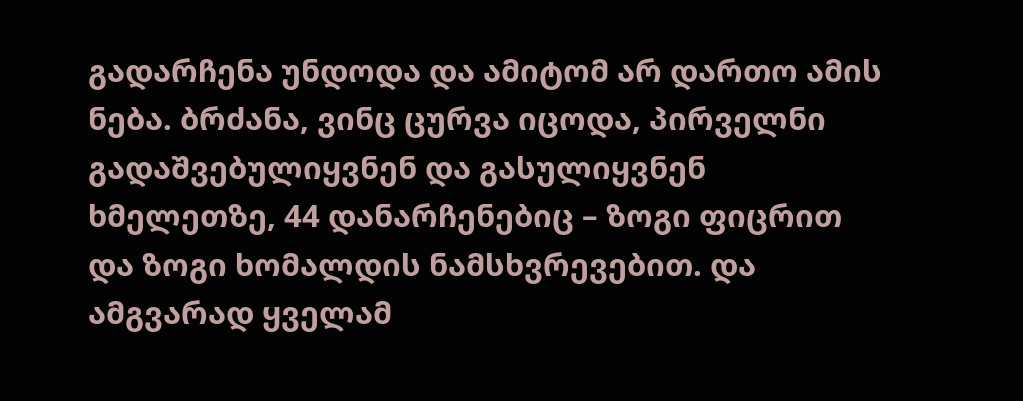გადარჩენა უნდოდა და ამიტომ არ დართო ამის ნება. ბრძანა, ვინც ცურვა იცოდა, პირველნი გადაშვებულიყვნენ და გასულიყვნენ ხმელეთზე, 44 დანარჩენებიც – ზოგი ფიცრით და ზოგი ხომალდის ნამსხვრევებით. და ამგვარად ყველამ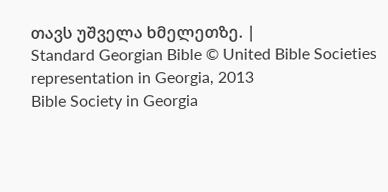თავს უშველა ხმელეთზე. |
Standard Georgian Bible © United Bible Societies representation in Georgia, 2013
Bible Society in Georgia